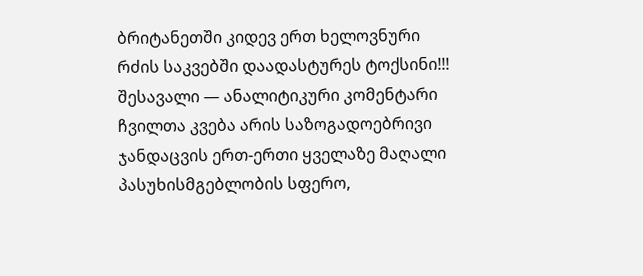ბრიტანეთში კიდევ ერთ ხელოვნური რძის საკვებში დაადასტურეს ტოქსინი!!!
შესავალი — ანალიტიკური კომენტარი
ჩვილთა კვება არის საზოგადოებრივი ჯანდაცვის ერთ-ერთი ყველაზე მაღალი პასუხისმგებლობის სფერო,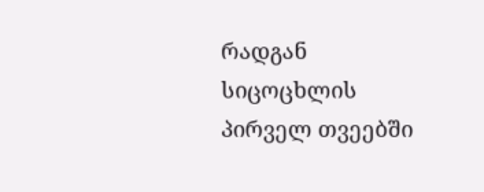რადგან სიცოცხლის პირველ თვეებში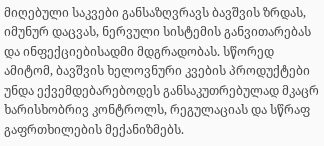მიღებული საკვები განსაზღვრავს ბავშვის ზრდას, იმუნურ დაცვას, ნერვული სისტემის განვითარებას და ინფექციებისადმი მდგრადობას. სწორედ ამიტომ, ბავშვის ხელოვნური კვების პროდუქტები უნდა ექვემდებარებოდეს განსაკუთრებულად მკაცრ ხარისხობრივ კონტროლს, რეგულაციას და სწრაფ გაფრთხილების მექანიზმებს.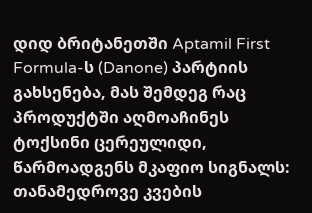დიდ ბრიტანეთში Aptamil First Formula-ს (Danone) პარტიის გახსენება, მას შემდეგ რაც პროდუქტში აღმოაჩინეს ტოქსინი ცერეულიდი, წარმოადგენს მკაფიო სიგნალს: თანამედროვე კვების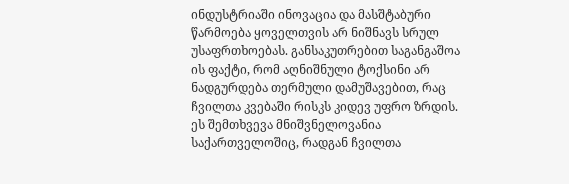ინდუსტრიაში ინოვაცია და მასშტაბური წარმოება ყოველთვის არ ნიშნავს სრულ უსაფრთხოებას. განსაკუთრებით საგანგაშოა ის ფაქტი, რომ აღნიშნული ტოქსინი არ ნადგურდება თერმული დამუშავებით, რაც ჩვილთა კვებაში რისკს კიდევ უფრო ზრდის.
ეს შემთხვევა მნიშვნელოვანია საქართველოშიც, რადგან ჩვილთა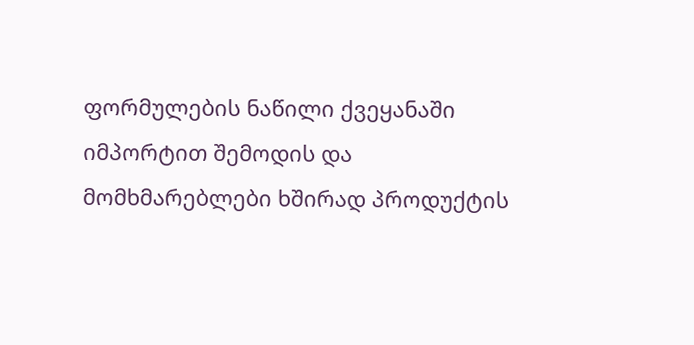ფორმულების ნაწილი ქვეყანაში იმპორტით შემოდის და მომხმარებლები ხშირად პროდუქტის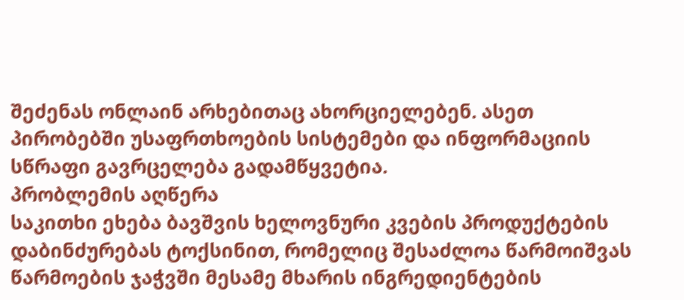შეძენას ონლაინ არხებითაც ახორციელებენ. ასეთ პირობებში უსაფრთხოების სისტემები და ინფორმაციის სწრაფი გავრცელება გადამწყვეტია.
პრობლემის აღწერა
საკითხი ეხება ბავშვის ხელოვნური კვების პროდუქტების დაბინძურებას ტოქსინით, რომელიც შესაძლოა წარმოიშვას წარმოების ჯაჭვში მესამე მხარის ინგრედიენტების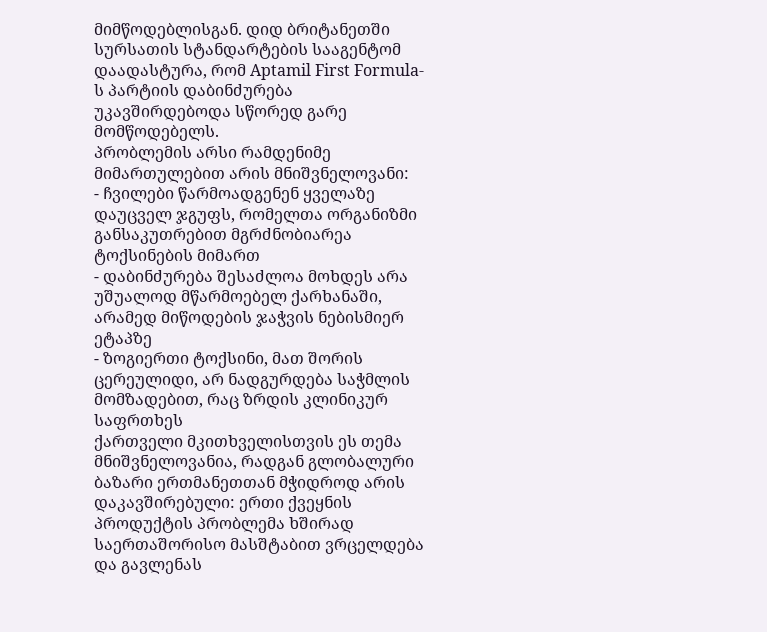მიმწოდებლისგან. დიდ ბრიტანეთში სურსათის სტანდარტების სააგენტომ დაადასტურა, რომ Aptamil First Formula-ს პარტიის დაბინძურება უკავშირდებოდა სწორედ გარე მომწოდებელს.
პრობლემის არსი რამდენიმე მიმართულებით არის მნიშვნელოვანი:
- ჩვილები წარმოადგენენ ყველაზე დაუცველ ჯგუფს, რომელთა ორგანიზმი განსაკუთრებით მგრძნობიარეა ტოქსინების მიმართ
- დაბინძურება შესაძლოა მოხდეს არა უშუალოდ მწარმოებელ ქარხანაში, არამედ მიწოდების ჯაჭვის ნებისმიერ ეტაპზე
- ზოგიერთი ტოქსინი, მათ შორის ცერეულიდი, არ ნადგურდება საჭმლის მომზადებით, რაც ზრდის კლინიკურ საფრთხეს
ქართველი მკითხველისთვის ეს თემა მნიშვნელოვანია, რადგან გლობალური ბაზარი ერთმანეთთან მჭიდროდ არის დაკავშირებული: ერთი ქვეყნის პროდუქტის პრობლემა ხშირად საერთაშორისო მასშტაბით ვრცელდება და გავლენას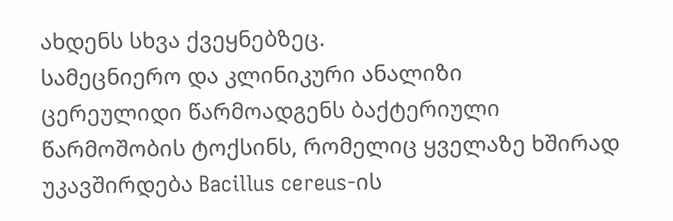ახდენს სხვა ქვეყნებზეც.
სამეცნიერო და კლინიკური ანალიზი
ცერეულიდი წარმოადგენს ბაქტერიული წარმოშობის ტოქსინს, რომელიც ყველაზე ხშირად უკავშირდება Bacillus cereus-ის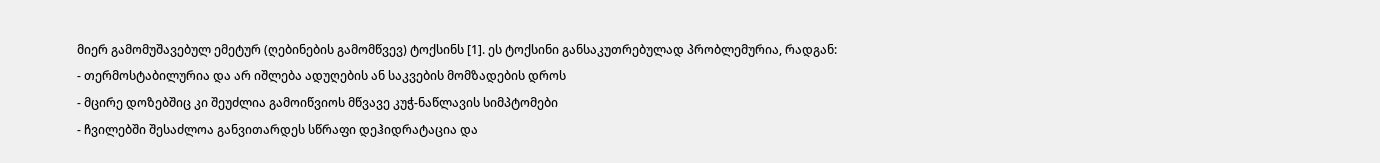მიერ გამომუშავებულ ემეტურ (ღებინების გამომწვევ) ტოქსინს [1]. ეს ტოქსინი განსაკუთრებულად პრობლემურია, რადგან:
- თერმოსტაბილურია და არ იშლება ადუღების ან საკვების მომზადების დროს
- მცირე დოზებშიც კი შეუძლია გამოიწვიოს მწვავე კუჭ-ნაწლავის სიმპტომები
- ჩვილებში შესაძლოა განვითარდეს სწრაფი დეჰიდრატაცია და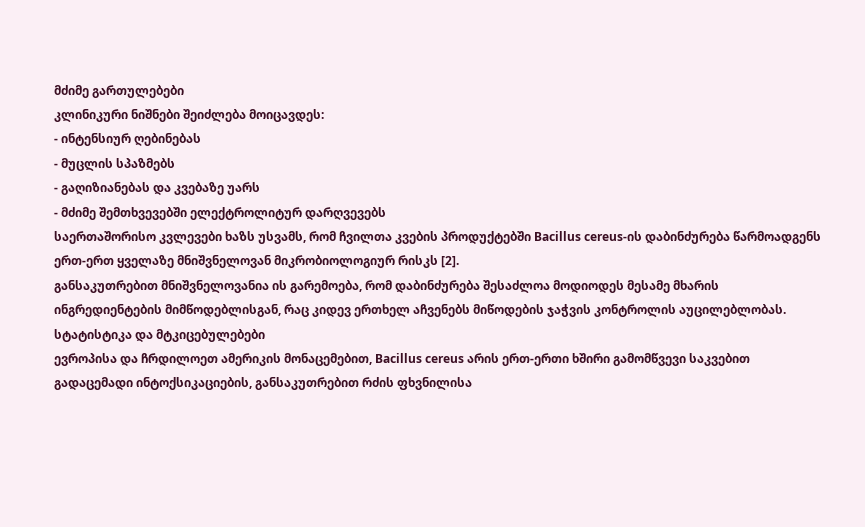მძიმე გართულებები
კლინიკური ნიშნები შეიძლება მოიცავდეს:
- ინტენსიურ ღებინებას
- მუცლის სპაზმებს
- გაღიზიანებას და კვებაზე უარს
- მძიმე შემთხვევებში ელექტროლიტურ დარღვევებს
საერთაშორისო კვლევები ხაზს უსვამს, რომ ჩვილთა კვების პროდუქტებში Bacillus cereus-ის დაბინძურება წარმოადგენს ერთ-ერთ ყველაზე მნიშვნელოვან მიკრობიოლოგიურ რისკს [2].
განსაკუთრებით მნიშვნელოვანია ის გარემოება, რომ დაბინძურება შესაძლოა მოდიოდეს მესამე მხარის ინგრედიენტების მიმწოდებლისგან, რაც კიდევ ერთხელ აჩვენებს მიწოდების ჯაჭვის კონტროლის აუცილებლობას.
სტატისტიკა და მტკიცებულებები
ევროპისა და ჩრდილოეთ ამერიკის მონაცემებით, Bacillus cereus არის ერთ-ერთი ხშირი გამომწვევი საკვებით გადაცემადი ინტოქსიკაციების, განსაკუთრებით რძის ფხვნილისა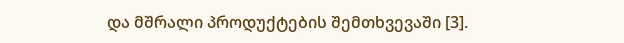და მშრალი პროდუქტების შემთხვევაში [3].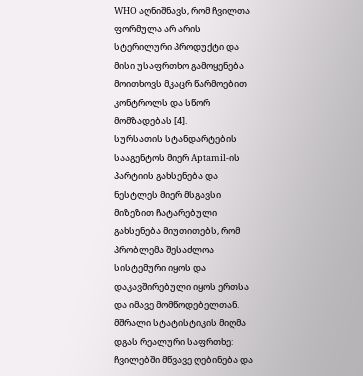WHO აღნიშნავს, რომ ჩვილთა ფორმულა არ არის სტერილური პროდუქტი და მისი უსაფრთხო გამოყენება მოითხოვს მკაცრ წარმოებით კონტროლს და სწორ მომზადებას [4].
სურსათის სტანდარტების სააგენტოს მიერ Aptamil-ის პარტიის გახსენება და ნესტლეს მიერ მსგავსი მიზეზით ჩატარებული გახსენება მიუთითებს, რომ პრობლემა შესაძლოა სისტემური იყოს და დაკავშირებული იყოს ერთსა და იმავე მომწოდებელთან.
მშრალი სტატისტიკის მიღმა დგას რეალური საფრთხე: ჩვილებში მწვავე ღებინება და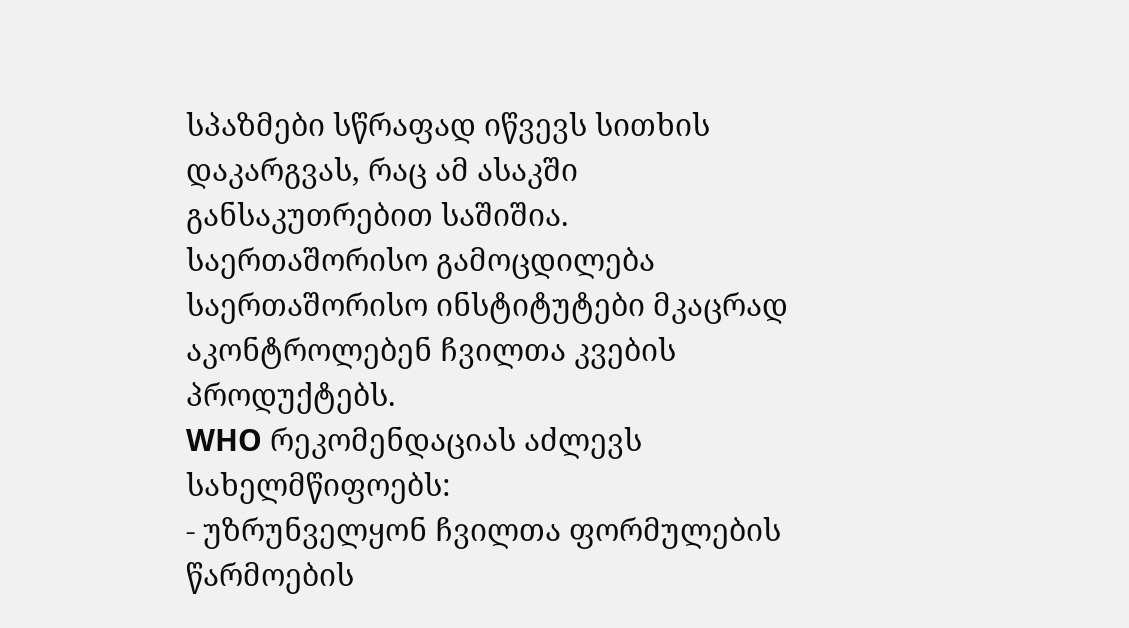სპაზმები სწრაფად იწვევს სითხის დაკარგვას, რაც ამ ასაკში განსაკუთრებით საშიშია.
საერთაშორისო გამოცდილება
საერთაშორისო ინსტიტუტები მკაცრად აკონტროლებენ ჩვილთა კვების პროდუქტებს.
WHO რეკომენდაციას აძლევს სახელმწიფოებს:
- უზრუნველყონ ჩვილთა ფორმულების წარმოების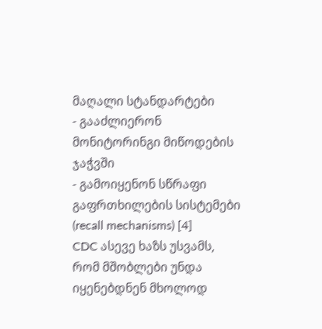მაღალი სტანდარტები
- გააძლიერონ მონიტორინგი მიწოდების ჯაჭვში
- გამოიყენონ სწრაფი გაფრთხილების სისტემები (recall mechanisms) [4]
CDC ასევე ხაზს უსვამს, რომ მშობლები უნდა იყენებდნენ მხოლოდ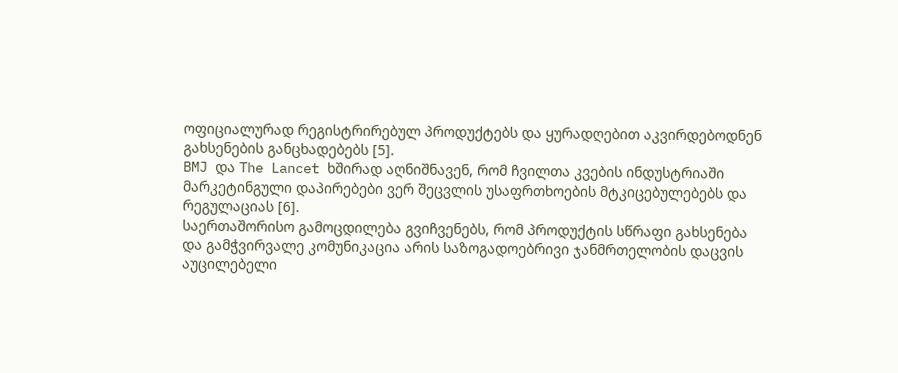ოფიციალურად რეგისტრირებულ პროდუქტებს და ყურადღებით აკვირდებოდნენ გახსენების განცხადებებს [5].
BMJ და The Lancet ხშირად აღნიშნავენ, რომ ჩვილთა კვების ინდუსტრიაში მარკეტინგული დაპირებები ვერ შეცვლის უსაფრთხოების მტკიცებულებებს და რეგულაციას [6].
საერთაშორისო გამოცდილება გვიჩვენებს, რომ პროდუქტის სწრაფი გახსენება და გამჭვირვალე კომუნიკაცია არის საზოგადოებრივი ჯანმრთელობის დაცვის აუცილებელი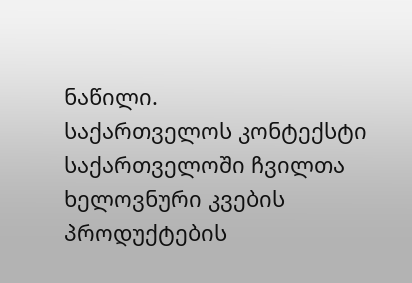ნაწილი.
საქართველოს კონტექსტი
საქართველოში ჩვილთა ხელოვნური კვების პროდუქტების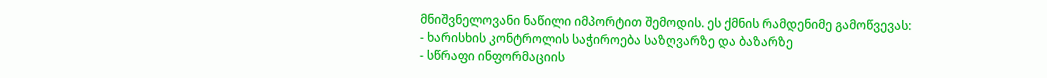მნიშვნელოვანი ნაწილი იმპორტით შემოდის. ეს ქმნის რამდენიმე გამოწვევას:
- ხარისხის კონტროლის საჭიროება საზღვარზე და ბაზარზე
- სწრაფი ინფორმაციის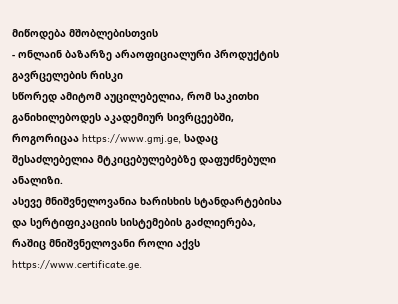მიწოდება მშობლებისთვის
- ონლაინ ბაზარზე არაოფიციალური პროდუქტის გავრცელების რისკი
სწორედ ამიტომ აუცილებელია, რომ საკითხი განიხილებოდეს აკადემიურ სივრცეებში, როგორიცაა https://www.gmj.ge, სადაც შესაძლებელია მტკიცებულებებზე დაფუძნებული ანალიზი.
ასევე მნიშვნელოვანია ხარისხის სტანდარტებისა და სერტიფიკაციის სისტემების გაძლიერება, რაშიც მნიშვნელოვანი როლი აქვს https://www.certificate.ge.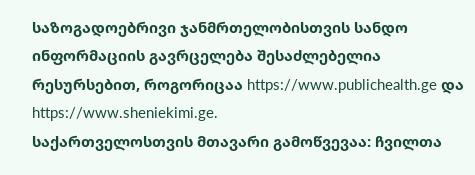საზოგადოებრივი ჯანმრთელობისთვის სანდო ინფორმაციის გავრცელება შესაძლებელია რესურსებით, როგორიცაა https://www.publichealth.ge და https://www.sheniekimi.ge.
საქართველოსთვის მთავარი გამოწვევაა: ჩვილთა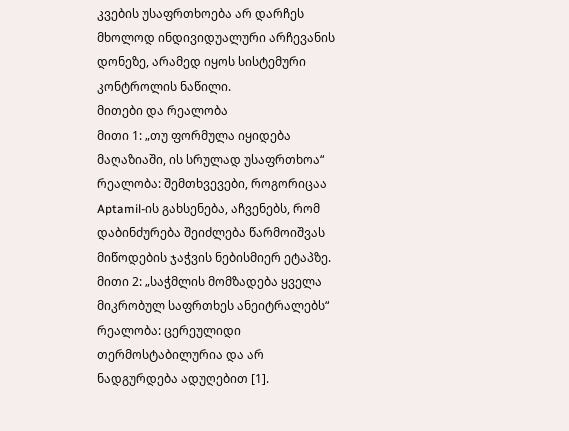კვების უსაფრთხოება არ დარჩეს მხოლოდ ინდივიდუალური არჩევანის დონეზე, არამედ იყოს სისტემური კონტროლის ნაწილი.
მითები და რეალობა
მითი 1: „თუ ფორმულა იყიდება მაღაზიაში, ის სრულად უსაფრთხოა“
რეალობა: შემთხვევები, როგორიცაა Aptamil-ის გახსენება, აჩვენებს, რომ დაბინძურება შეიძლება წარმოიშვას მიწოდების ჯაჭვის ნებისმიერ ეტაპზე.
მითი 2: „საჭმლის მომზადება ყველა მიკრობულ საფრთხეს ანეიტრალებს“
რეალობა: ცერეულიდი თერმოსტაბილურია და არ ნადგურდება ადუღებით [1].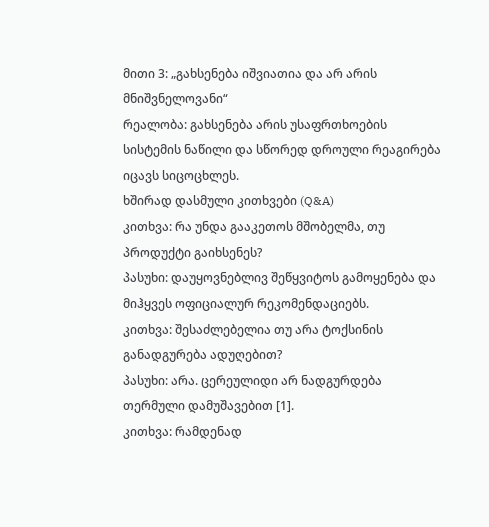მითი 3: „გახსენება იშვიათია და არ არის მნიშვნელოვანი“
რეალობა: გახსენება არის უსაფრთხოების სისტემის ნაწილი და სწორედ დროული რეაგირება იცავს სიცოცხლეს.
ხშირად დასმული კითხვები (Q&A)
კითხვა: რა უნდა გააკეთოს მშობელმა, თუ პროდუქტი გაიხსენეს?
პასუხი: დაუყოვნებლივ შეწყვიტოს გამოყენება და მიჰყვეს ოფიციალურ რეკომენდაციებს.
კითხვა: შესაძლებელია თუ არა ტოქსინის განადგურება ადუღებით?
პასუხი: არა. ცერეულიდი არ ნადგურდება თერმული დამუშავებით [1].
კითხვა: რამდენად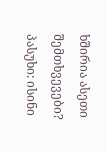ხშირია ასეთი შემთხვევები?
პასუხი: ისინი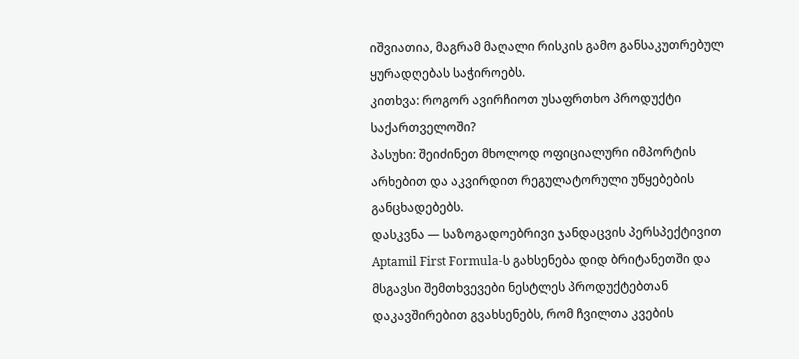იშვიათია, მაგრამ მაღალი რისკის გამო განსაკუთრებულ ყურადღებას საჭიროებს.
კითხვა: როგორ ავირჩიოთ უსაფრთხო პროდუქტი საქართველოში?
პასუხი: შეიძინეთ მხოლოდ ოფიციალური იმპორტის არხებით და აკვირდით რეგულატორული უწყებების განცხადებებს.
დასკვნა — საზოგადოებრივი ჯანდაცვის პერსპექტივით
Aptamil First Formula-ს გახსენება დიდ ბრიტანეთში და მსგავსი შემთხვევები ნესტლეს პროდუქტებთან დაკავშირებით გვახსენებს, რომ ჩვილთა კვების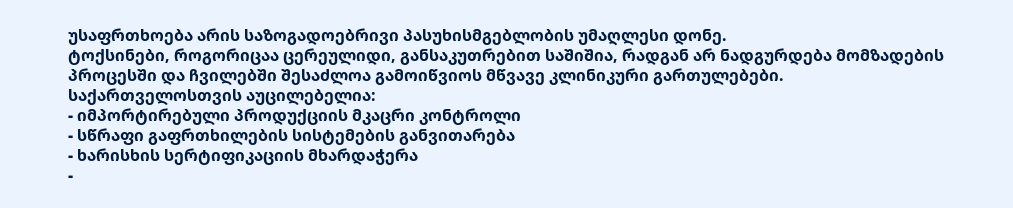უსაფრთხოება არის საზოგადოებრივი პასუხისმგებლობის უმაღლესი დონე.
ტოქსინები, როგორიცაა ცერეულიდი, განსაკუთრებით საშიშია, რადგან არ ნადგურდება მომზადების პროცესში და ჩვილებში შესაძლოა გამოიწვიოს მწვავე კლინიკური გართულებები.
საქართველოსთვის აუცილებელია:
- იმპორტირებული პროდუქციის მკაცრი კონტროლი
- სწრაფი გაფრთხილების სისტემების განვითარება
- ხარისხის სერტიფიკაციის მხარდაჭერა
-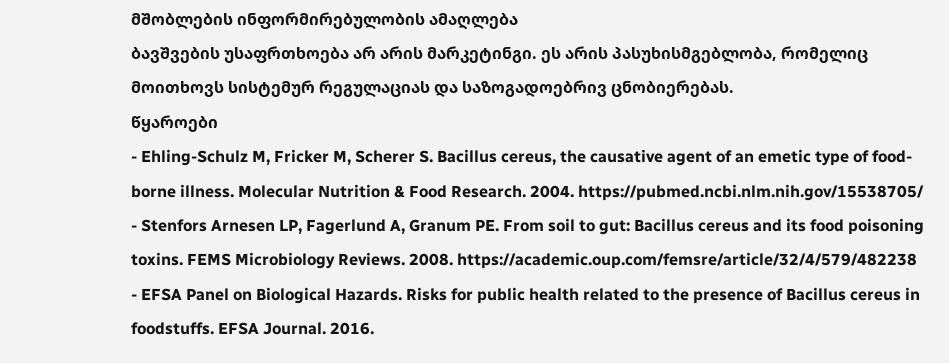მშობლების ინფორმირებულობის ამაღლება
ბავშვების უსაფრთხოება არ არის მარკეტინგი. ეს არის პასუხისმგებლობა, რომელიც მოითხოვს სისტემურ რეგულაციას და საზოგადოებრივ ცნობიერებას.
წყაროები
- Ehling-Schulz M, Fricker M, Scherer S. Bacillus cereus, the causative agent of an emetic type of food-borne illness. Molecular Nutrition & Food Research. 2004. https://pubmed.ncbi.nlm.nih.gov/15538705/
- Stenfors Arnesen LP, Fagerlund A, Granum PE. From soil to gut: Bacillus cereus and its food poisoning toxins. FEMS Microbiology Reviews. 2008. https://academic.oup.com/femsre/article/32/4/579/482238
- EFSA Panel on Biological Hazards. Risks for public health related to the presence of Bacillus cereus in foodstuffs. EFSA Journal. 2016.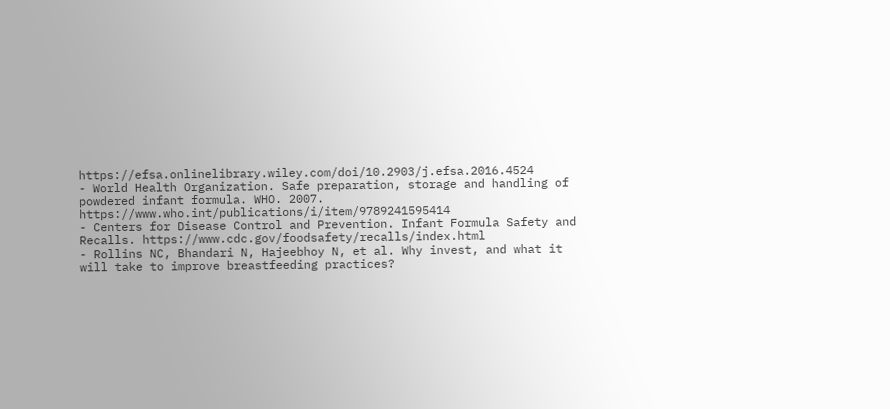https://efsa.onlinelibrary.wiley.com/doi/10.2903/j.efsa.2016.4524
- World Health Organization. Safe preparation, storage and handling of powdered infant formula. WHO. 2007. https://www.who.int/publications/i/item/9789241595414
- Centers for Disease Control and Prevention. Infant Formula Safety and Recalls. https://www.cdc.gov/foodsafety/recalls/index.html
- Rollins NC, Bhandari N, Hajeebhoy N, et al. Why invest, and what it will take to improve breastfeeding practices?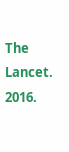The Lancet. 2016.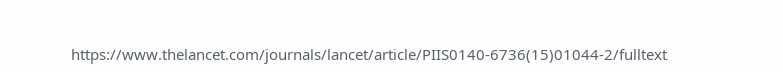https://www.thelancet.com/journals/lancet/article/PIIS0140-6736(15)01044-2/fulltext